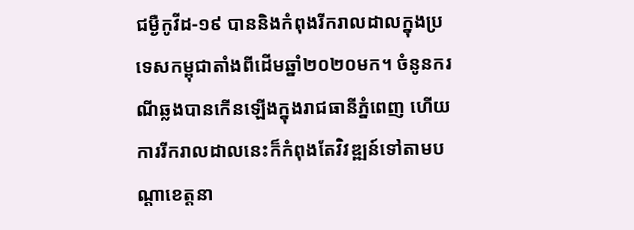ជម្ងឺកូវីដ-១៩ បាននិងកំពុងរីករាលដាលក្នុងប្រទេសកម្ពុជាតាំងពីដើមឆ្នាំ២០២០មក។ ចំនូនករណីឆ្លងបានកើនឡើងក្នុងរាជធានីភ្នំពេញ ហើយការរីករាលដាលនេះក៏កំពុងតែវិវឌ្ឍន៍ទៅតាមបណ្តាខេត្តនា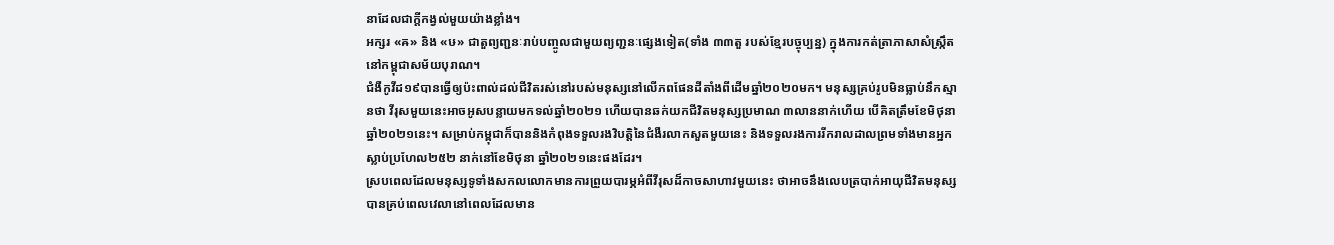នាដែលជាក្តីកង្វល់មួយយ៉ាងខ្លាំង។
អក្សរ «ឝ» និង «ឞ» ជាតួព្យញ្ជនៈរាប់បញ្ចូលជាមួយព្យញ្ជនៈផ្សេងទៀត(ទាំង ៣៣តួ របស់ខ្មែរបច្ចុប្បន្ន) ក្នុងការកត់ត្រាភាសាសំស្ក្រឹតនៅកម្ពុជាសម័យបុរាណ។
ជំងឺកូវីដ១៩បានធ្វើឲ្យប៉ះពាល់ដល់ជីវិតរស់នៅរបស់មនុស្សនៅលើភពផែនដីតាំងពីដើមឆ្នាំ២០២០មក។ មនុស្សគ្រប់រូបមិនធ្លាប់នឹកស្មានថា វីរុសមួយនេះអាចអូសបន្លាយមកទល់ឆ្នាំ២០២១ ហើយបានឆក់យកជីវិតមនុស្សប្រមាណ ៣លាននាក់ហើយ បើគិតត្រឹមខែមិថុនា ឆ្នាំ២០២១នេះ។ សម្រាប់កម្ពុជាក៏បាននិងកំពុងទទួលរងវិបត្តិនៃជំងឺរលាកសួតមួយនេះ និងទទួលរងការរីករាលដាលព្រមទាំងមានអ្នកស្លាប់ប្រហែល២៥២ នាក់នៅខែមិថុនា ឆ្នាំ២០២១នេះផងដែរ។
ស្របពេលដែលមនុស្សទូទាំងសកលលោកមានការព្រួយបារម្ភអំពីវីរុសដ៏កាចសាហាវមួយនេះ ថាអាចនឹងលេបត្របាក់អាយុជីវិតមនុស្សបានគ្រប់ពេលវេលានៅពេលដែលមាន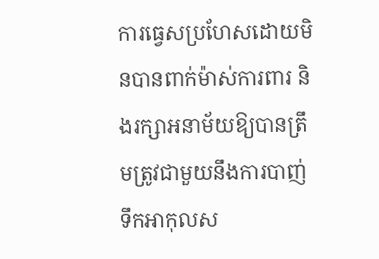ការធ្វេសប្រហែសដោយមិនបានពាក់ម៉ាស់ការពារ និងរក្សាអនាម័យឱ្យបានត្រឹមត្រូវជាមួយនឹងការបាញ់ទឹកអាកុលស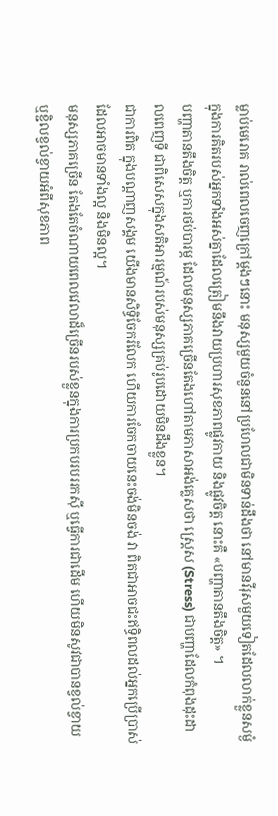ម្លាប់មេរោគ រាល់ពេលចេញក្រៅម្តងៗនោះ មនុស្សមួយចំនួននៅប្រហែលជាមិនទាន់ដឹងថា នៅមានវីរុសមួយទៀតដែលលាក់ខ្លួនសម្ងំក្នុងការគិតរបស់អ្នកទាំងអស់គ្នាដែលត្រៀមនឹងវាយប្រហារសុខភាពផ្លូវកាយ និងផ្លូវចិត្ត នោះគឺ «បញ្ហាតានតឹងចិត្ត» ។
បញ្ហាតានតឹងចិត្ត ឬការថប់បារម្ភ ដែលមនុស្សភាគច្រើនតែងហៅតាមភាសាអង់គ្លេសថា ស្រ្តេស (Stress) ជាបញ្ហាដែលកំពុងដុះដាលពេញទី ជាពិសេសក្នុងសតិអារម្មណ៍របស់មនុស្សគ្រប់រូបដោយមិនដឹងខ្លួន។
ជាការពិត ក្នុងបណ្ដាញសង្គម យើងមានសិទ្ធិចែករំលែក ហើយការចែកចាយនេះចង់មិនចង់ វា ពិតជាអាចជះឥទ្ធិពលដល់អ្នកប្រើប្រាស់ ដែលអាចមានទាំងល្អ និងមិនល្អ។
មនុស្សភាគច្រើន តែងតែចំណាយពេលវេលាដ៏ច្រើនរបស់ខ្លួនក្នុងការប្រកបរបររកស៊ី ឬធ្វើការជាដើម ហើយមិនសូវជាបានខ្វល់ខ្វាយ ឬខ្ជិលខ្វល់ខ្វាយអំពីសុខភាព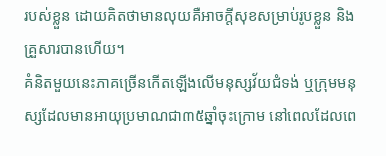របស់ខ្លួន ដោយគិតថាមានលុយគឺអាចក្តីសុខសម្រាប់រូបខ្លួន និងគ្រួសារបានហើយ។
គំនិតមួយនេះភាគច្រើនកើតឡើងលើមនុស្សវ័យជំទង់ ឬក្រុមមនុស្សដែលមានអាយុប្រមាណជា៣៥ឆ្នាំចុះក្រោម នៅពេលដែលពេ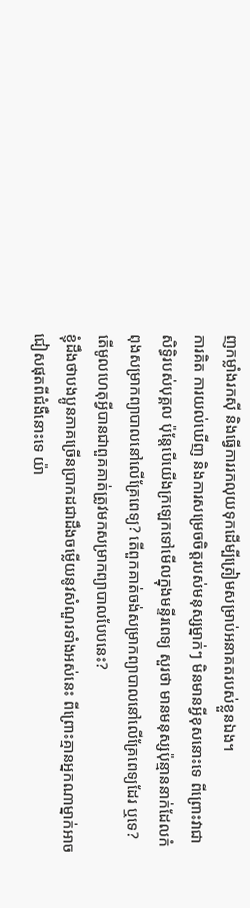ញកម្លាំងរកស៊ី និងធ្វើការរកលុយទុកដើម្បីត្រៀមសម្រាប់អនាគតរបស់ខ្លួនឯង។
ការគិត ការយល់ឃើញ និងការសម្រេចចិត្តរបស់មនុស្សម្នាក់ៗ មិនមានអ្វីខុសនោះទេ ពីព្រោះវាជាសិទ្ធិរបស់បុគ្គល ប៉ុន្តែបើយើងក្រឡេកទៅមើលក្នុងមន្ទីរពេទ្យ សួរថា មានមនុស្សប៉ុន្មាននាក់ដែលកំពុងសម្រាកព្យាបាលនៅលើគ្រែពេទ្យ? តើពួកគាត់ចង់សម្រាកព្យាបាលនៅលើគ្រែពេទ្យដែរ ឬទេ? តើមូលហេតុអ្វីបានជាពួគគាត់ត្រូវមកសម្រាកព្យាបាលបែបនេះ?
ខ្ញុំដឹងថាបងប្អូនភាគច្រើនប្រាកដជាដឹងចម្លើយនូវសំណួរទាំងអស់នេះ ពីព្រោះគ្មានអ្នកណាម្នាក់អាចជៀសផុតពីជំងឺនោះទេ យ៉ា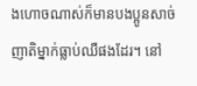ងហោចណាស់ក៏មានបងប្អូនសាច់ញាតិម្នាក់ធ្លាប់ឈឺផងដែរ។ នៅ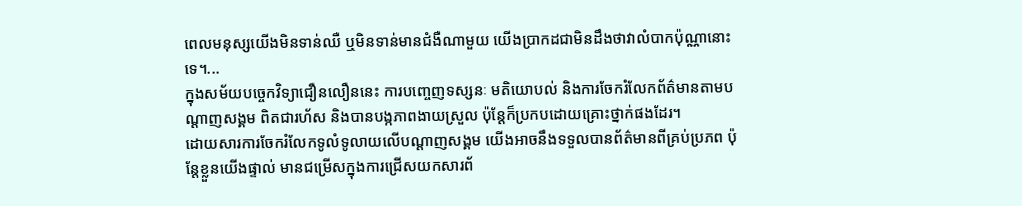ពេលមនុស្សយើងមិនទាន់ឈឺ ឬមិនទាន់មានជំងឺណាមួយ យើងប្រាកដជាមិនដឹងថាវាលំបាកប៉ុណ្ណានោះទេ។...
ក្នុងសម័យបច្ចេកវិទ្យាជឿនលឿននេះ ការបញ្ចេញទស្សនៈ មតិយោបល់ និងការចែករំលែកព័ត៌មានតាមបណ្ដាញសង្គម ពិតជារហ័ស និងបានបង្កភាពងាយស្រួល ប៉ុន្ដែក៏ប្រកបដោយគ្រោះថ្នាក់ផងដែរ។
ដោយសារការចែករំលែកទូលំទូលាយលើបណ្ដាញសង្គម យើងអាចនឹងទទួលបានព័ត៌មានពីគ្រប់ប្រភព ប៉ុន្តែខ្លួនយើងផ្ទាល់ មានជម្រើសក្នុងការជ្រើសយកសារព័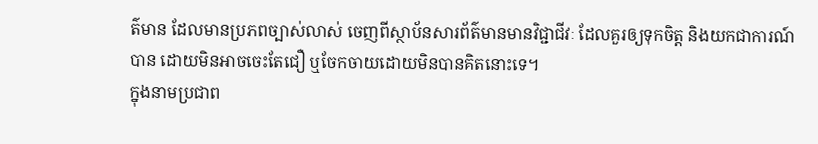ត៌មាន ដែលមានប្រភពច្បាស់លាស់ ចេញពីស្ថាប័នសារព័ត៌មានមានវិជ្ជាជីវៈ ដែលគួរឲ្យទុកចិត្ត និងយកជាការណ៍បាន ដោយមិនអាចចេះតែជឿ ឬចែកចាយដោយមិនបានគិតនោះទេ។
ក្នុងនាមប្រជាព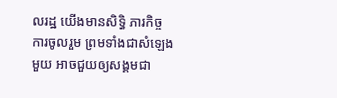លរដ្ឋ យើងមានសិទ្ធិ ភារកិច្ច ការចូលរួម ព្រមទាំងជាសំឡេងមួយ អាចជួយឲ្យសង្គមជា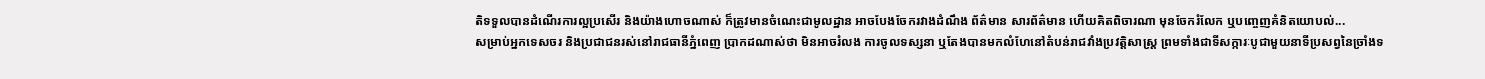តិទទួលបានដំណើរការល្អប្រសើរ និងយ៉ាងហោចណាស់ ក៏ត្រូវមានចំណេះជាមូលដ្ឋាន អាចបែងចែករវាងដំណឹង ព័ត៌មាន សារព័ត៌មាន ហើយគិតពិចារណា មុនចែករំលែក ឬបញ្ចេញគំនិតយោបល់...
សម្រាប់អ្នកទេសចរ និងប្រជាជនរស់នៅរាជធានីភ្នំពេញ ប្រាកដណាស់ថា មិនអាចរំលង ការចូលទស្សនា ឬតែងបានមកលំហែនៅតំបន់រាជវាំងប្រវត្តិសាស្ត្រ ព្រមទាំងជាទីសក្ការៈបូជាមួយនាទីប្រសព្វនៃច្រាំងទ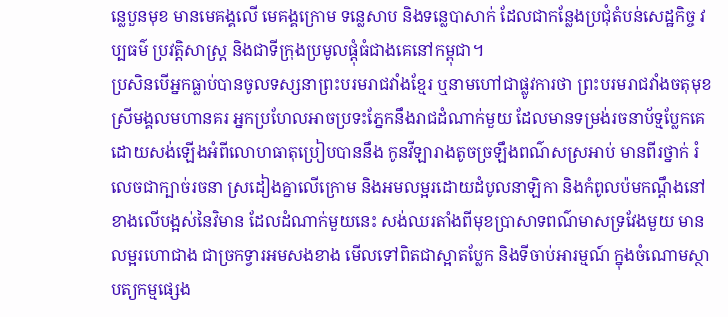ន្លេបួនមុខ មានមេគង្គលើ មេគង្គក្រោម ទន្លេសាប និងទន្លេបាសាក់ ដែលជាកន្លែងប្រជុំតំបន់សេដ្ឋកិច្ច វប្បធម៌ ប្រវត្តិសាស្រ្ត និងជាទីក្រុងប្រមូលផ្ដុំធំជាងគេនៅកម្ពុជា។
ប្រសិនបើអ្នកធ្លាប់បានចូលទស្សនាព្រះបរមរាជវាំងខ្មែរ ឬនាមហៅជាផ្លូវការថា ព្រះបរមរាជវាំងចតុមុខស្រីមង្គលមហានគរ អ្នកប្រហែលអាចប្រទះភ្នែកនឹងរាជដំណាក់មួយ ដែលមានទម្រង់រចនាប័ទ្មប្លែកគេ ដោយសង់ឡើងអំពីលោហធាតុប្រៀបបាននឹង កូនវីឡារាងតូចច្រឡឹងពណ៌សស្រអាប់ មានពីរថ្នាក់ រំលេចជាក្បាច់រចនា ស្រដៀងគ្នាលើក្រោម និងអមលម្អរដោយដំបូលនាឡិកា និងកំពូលប៉មកណ្ដឹងនៅខាងលើបង្អស់នៃវិមាន ដែលដំណាក់មួយនេះ សង់ឈរតាំងពីមុខប្រាសាទពណ៌មាសទ្រវែងមួយ មានលម្អរហោជាង ជាច្រកទ្វារអមសងខាង មើលទៅពិតជាស្អាតប្លែក និងទីចាប់អារម្មណ៍ ក្នុងចំណោមស្ថាបត្យកម្មផ្សេង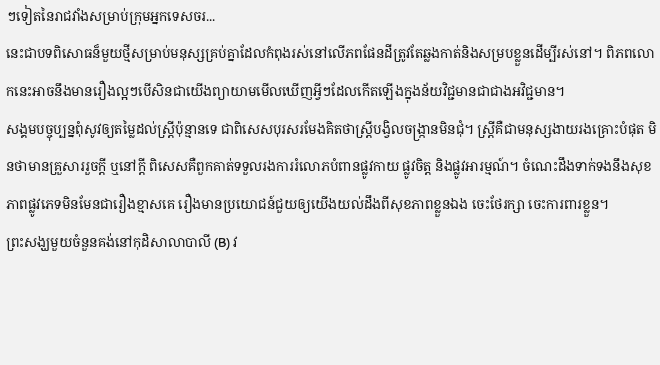ៗទៀតនៃរាជវាំងសម្រាប់ក្រុមអ្នកទេសចរ...
នេះជាបទពិសោធន៏មួយថ្មីសម្រាប់មនុស្សគ្រប់គ្នាដែលកំពុងរស់នៅលើភពផែនដីត្រូវតែឆ្លងកាត់និងសម្របខ្លួនដើម្បីរស់នៅ។ ពិភពលោកនេះអាចនឹងមានរឿងល្អៗបើសិនជាយើងព្យាយាមមើលឃើញអ្វីៗដែលកើតឡើងក្នុងន័យវិជ្ជមានជាជាងអវិជ្ជមាន។
សង្គមបច្ចុប្បន្នពុំសូវឲ្យតម្លៃដល់ស្រ្តីប៉ុន្មានទេ ជាពិសេសបុរសរមែងគិតថាស្រ្តីបង្វិលចង្រ្កានមិនជុំ។ ស្រ្តីគឺជាមនុស្សងាយរងគ្រោះបំផុត មិនថាមានគ្រួសាររួចក្តី ឬនៅក្តី ពិសេសគឺពួកគាត់ទទួលរងការរំលោភបំពានផ្លូវកាយ ផ្លូវចិត្ត និងផ្លូវអារម្មណ៍។ ចំណេះដឹងទាក់ទងនឹងសុខភាពផ្លូវភេទមិនមែនជារឿងខ្មាសគេ រឿងមានប្រយោជន៍ជួយឲ្យយើងយល់ដឹងពីសុខភាពខ្លួនឯង ចេះថែរក្សា ចេះការពារខ្លួន។
ព្រះសង្ឃមួយចំនួនគង់នៅកុដិសាលាបាលី (B) វ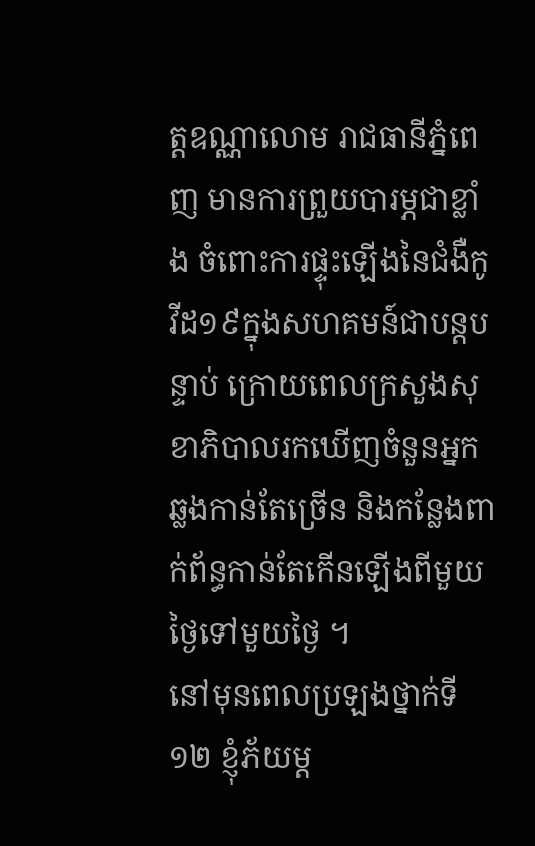ត្តឧណ្ណាលោម រាជធានីភ្នំពេញ មានការព្រួយបារម្ភជាខ្លាំង ចំពោះការផ្ទុះឡើងនៃជំងឺកូវីដ១៩ក្នុងសហគមន៍ជាបន្តបន្ទាប់ ក្រោយពេលក្រសួងសុខាភិបាលរកឃើញចំនួនអ្នកឆ្លងកាន់តែច្រើន និងកន្លែងពាក់ព័ន្ធកាន់តែកើនឡើងពីមួយថ្ងៃទៅមួយថ្ងៃ ។
នៅមុនពេលប្រឡងថ្នាក់ទី១២ ខ្ញុំភ័យម្ដ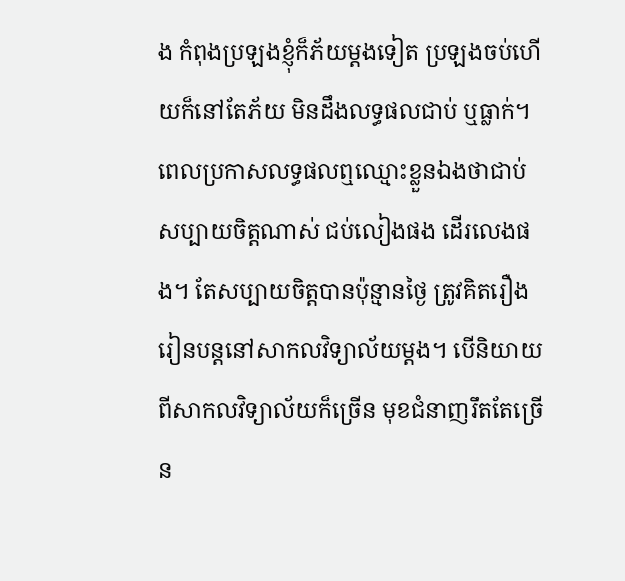ង កំពុងប្រឡងខ្ញុំក៏ភ័យម្ដងទៀត ប្រឡងចប់ហើយក៏នៅតែភ័យ មិនដឹងលទ្ធផលជាប់ ឬធ្លាក់។ ពេលប្រកាសលទ្ធផលឮឈ្មោះខ្លួនឯងថាជាប់ សប្បាយចិត្តណាស់ ជប់លៀងផង ដើរលេងផង។ តែសប្បាយចិត្តបានប៉ុន្មានថ្ងៃ ត្រូវគិតរឿងរៀនបន្តនៅសាកលវិទ្យាល័យម្ដង។ បើនិយាយពីសាកលវិទ្យាល័យក៏ច្រើន មុខជំនាញរឹតតែច្រើន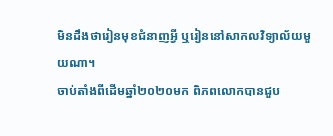មិនដឹងថារៀនមុខជំនាញអ្វី ឬរៀននៅសាកលវិទ្យាល័យមួយណា។
ចាប់តាំងពីដើមឆ្នាំ២០២០មក ពិភពលោកបានជួប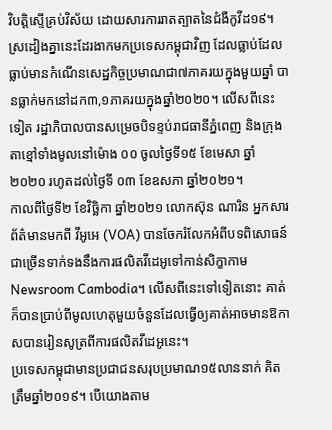វិបត្តិស្ទើគ្រប់វិស័យ ដោយសារការរាតត្បាតនៃជំងឺកូវីដ១៩។ ស្រដៀងគ្នានេះដែរងាកមកប្រទេសកម្ពុជាវិញ ដែលធ្លាប់ដែលធ្លាប់មានកំណើនសេដ្ឋកិច្ចប្រមាណជា៧ភាគរយក្នុងមួយឆ្នាំ បានធ្លាក់មកនៅដក៣,១ភាគរយក្នុងឆ្នាំ២០២០។ លើសពីនេះទៀត រដ្ឋាភិបាលបានសម្រេចបិទខ្ទប់រាជធានីភ្នំពេញ និងក្រុងតាខ្មៅទាំងមូលនៅម៉ោង ០០ ចូលថ្ងៃទី១៥ ខែមេសា ឆ្នាំ២០២០ រហូតដល់ថ្ងៃទី ០៣ ខែឧសភា ឆ្នាំ២០២១។
កាលពីថ្ងៃទី២ ខែវិច្ឆិកា ឆ្នាំ២០២១ លោកស៊ុន ណារិន អ្នកសារព័ត៌មានមកពី វីអូអេ (VOA) បានចែករំលែកអំពីបទពិសោធន៍ជាច្រើនទាក់ទងនឹងការផលិតវីដេអូទៅកាន់សិក្ខាកាម Newsroom Cambodia។ លើសពីនេះទៅទៀតនោះ គាត់ក៏បានប្រាប់ពីមូលហេតុមួយចំនួនដែលធ្វើឲ្យគាត់អាចមានឱកាសបានរៀនសូត្រពីការផលិតវីដេអូនេះ។
ប្រទេសកម្ពុជាមានប្រជាជនសរុបប្រមាណ១៥លាននាក់ គិតត្រឹមឆ្នាំ២០១៩។ បើយោងតាម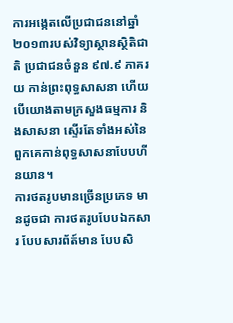ការអង្កេតលើប្រជាជននៅឆ្នាំ២០១៣របស់វិទ្យាស្ថានស្ថិតិជាតិ ប្រជាជនចំនួន ៩៧.៩ ភាគរយ កាន់ព្រះពុទ្ធសាសនា ហើយបើយោងតាមក្រសួងធម្មការ និងសាសនា ស្ទើរតែទាំងអស់នៃពួកគេកាន់ពុទ្ធសាសនាបែបហីនយាន។
ការថតរូបមានច្រើនប្រភេទ មានដូចជា ការថតរូបបែបឯកសារ បែបសារព័ត៍មាន បែបសិ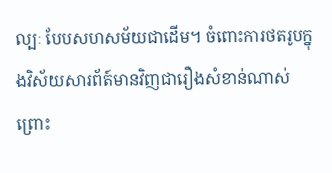ល្បៈ បែបសហសម័យជាដើម។ ចំពោះការថតរូបក្នុងវិស័យសារព័ត៍មានវិញជារឿងសំខាន់ណាស់ ព្រោះ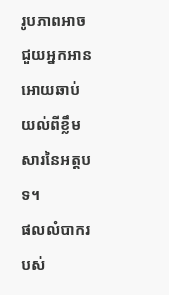រូបភាពអាចជួយអ្នកអានអោយឆាប់យល់ពីខ្លឹមសារនៃអត្តបទ។
ផលលំបាករបស់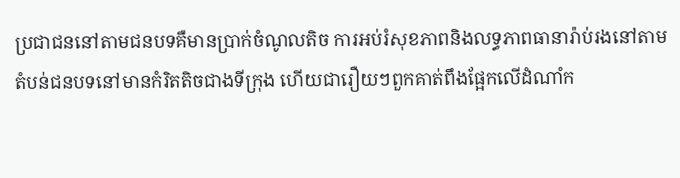ប្រជាជននៅតាមជនបទគឺមានប្រាក់ចំណូលតិច ការអប់រំសុខភាពនិងលទ្ធភាពធានារ៉ាប់រងនៅតាមតំបន់ជនបទនៅមានកំរិតតិចជាងទីក្រុង ហើយជារឿយៗពួកគាត់ពឹងផ្អែកលើដំណាំក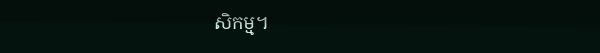សិកម្ម។